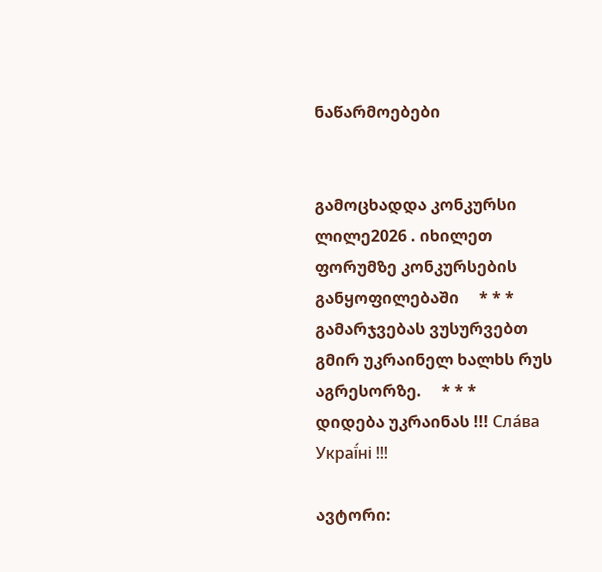ნაწარმოებები


გამოცხადდა კონკურსი ლილე2026 . იხილეთ ფორუმზე კონკურსების განყოფილებაში     * * *     გამარჯვებას ვუსურვებთ გმირ უკრაინელ ხალხს რუს აგრესორზე.     * * *     დიდება უკრაინას !!! Сла́ва Украї́ні !!!

ავტორი: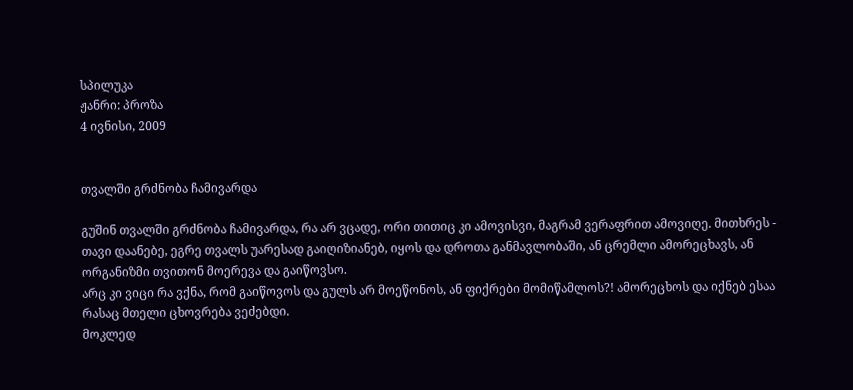სპილუკა
ჟანრი: პროზა
4 ივნისი, 2009


თვალში გრძნობა ჩამივარდა

გუშინ თვალში გრძნობა ჩამივარდა, რა არ ვცადე, ორი თითიც კი ამოვისვი, მაგრამ ვერაფრით ამოვიღე. მითხრეს - თავი დაანებე, ეგრე თვალს უარესად გაიღიზიანებ, იყოს და დროთა განმავლობაში, ან ცრემლი ამორეცხავს, ან ორგანიზმი თვითონ მოერევა და გაიწოვსო.
არც კი ვიცი რა ვქნა, რომ გაიწოვოს და გულს არ მოეწონოს, ან ფიქრები მომიწამლოს?! ამორეცხოს და იქნებ ესაა რასაც მთელი ცხოვრება ვეძებდი.
მოკლედ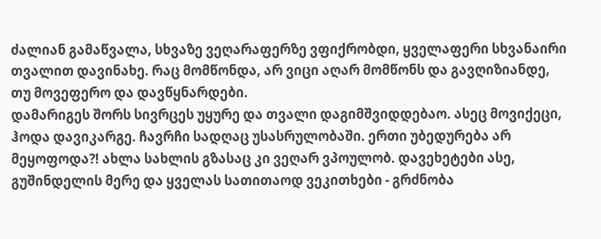ძალიან გამაწვალა, სხვაზე ვეღარაფერზე ვფიქრობდი, ყველაფერი სხვანაირი თვალით დავინახე. რაც მომწონდა, არ ვიცი აღარ მომწონს და გავღიზიანდე, თუ მოვეფერო და დავწყნარდები.
დამარიგეს შორს სივრცეს უყურე და თვალი დაგიმშვიდდებაო. ასეც მოვიქეცი, ჰოდა დავიკარგე. ჩავრჩი სადღაც უსასრულობაში. ერთი უბედურება არ მეყოფოდა?! ახლა სახლის გზასაც კი ვეღარ ვპოულობ. დავეხეტები ასე, გუშინდელის მერე და ყველას სათითაოდ ვეკითხები - გრძნობა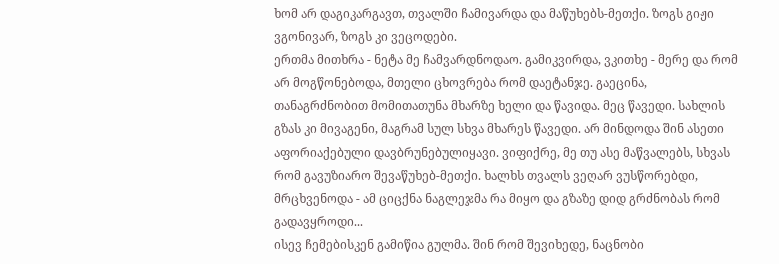ხომ არ დაგიკარგავთ, თვალში ჩამივარდა და მაწუხებს-მეთქი. ზოგს გიჟი ვგონივარ, ზოგს კი ვეცოდები.
ერთმა მითხრა - ნეტა მე ჩამვარდნოდაო. გამიკვირდა, ვკითხე - მერე და რომ არ მოგწონებოდა, მთელი ცხოვრება რომ დაეტანჯე. გაეცინა, თანაგრძნობით მომითათუნა მხარზე ხელი და წავიდა. მეც წავედი. სახლის გზას კი მივაგენი, მაგრამ სულ სხვა მხარეს წავედი. არ მინდოდა შინ ასეთი აფორიაქებული დავბრუნებულიყავი. ვიფიქრე, მე თუ ასე მაწვალებს, სხვას რომ გავუზიარო შევაწუხებ-მეთქი. ხალხს თვალს ვეღარ ვუსწორებდი, მრცხვენოდა - ამ ციცქნა ნაგლეჯმა რა მიყო და გზაზე დიდ გრძნობას რომ გადავყროდი...
ისევ ჩემებისკენ გამიწია გულმა. შინ რომ შევიხედე, ნაცნობი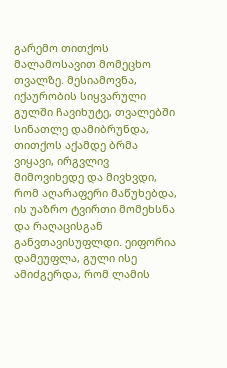გარემო თითქოს მალამოსავით მომეცხო თვალზე. მესიამოვნა, იქაურობის სიყვარული გულში ჩავიხუტე, თვალებში სინათლე დამიბრუნდა, თითქოს აქამდე ბრმა ვიყავი, ირგვლივ მიმოვიხედე და მივხვდი, რომ აღარაფერი მაწუხებდა, ის უაზრო ტვირთი მომეხსნა და რაღაცისგან განვთავისუფლდი. ეიფორია დამეუფლა, გული ისე ამიძგერდა, რომ ლამის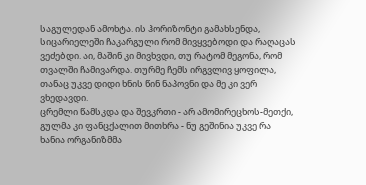საგულედან ამოხტა. ის ჰორიზონტი გამახსენდა, სიცარიელეში ჩაკარგული რომ მივყვებოდი და რაღაცას ვეძებდი. აი, მაშინ კი მივხვდი, თუ რატომ მეგონა, რომ თვალში ჩამივარდა. თურმე ჩემს ირგვლივ ყოფილა, თანაც უკვე დიდი ხნის წინ ნაპოვნი და მე კი ვერ ვხედავდი.
ცრემლი წამსკდა და შევკრთი - არ ამომირეცხოს-მეთქი, გულმა კი ფანცქალით მითხრა - ნუ გეშინია უკვე რა ხანია ორგანიზმმა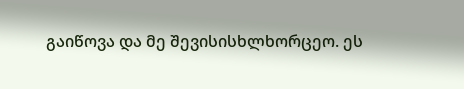გაიწოვა და მე შევისისხლხორცეო. ეს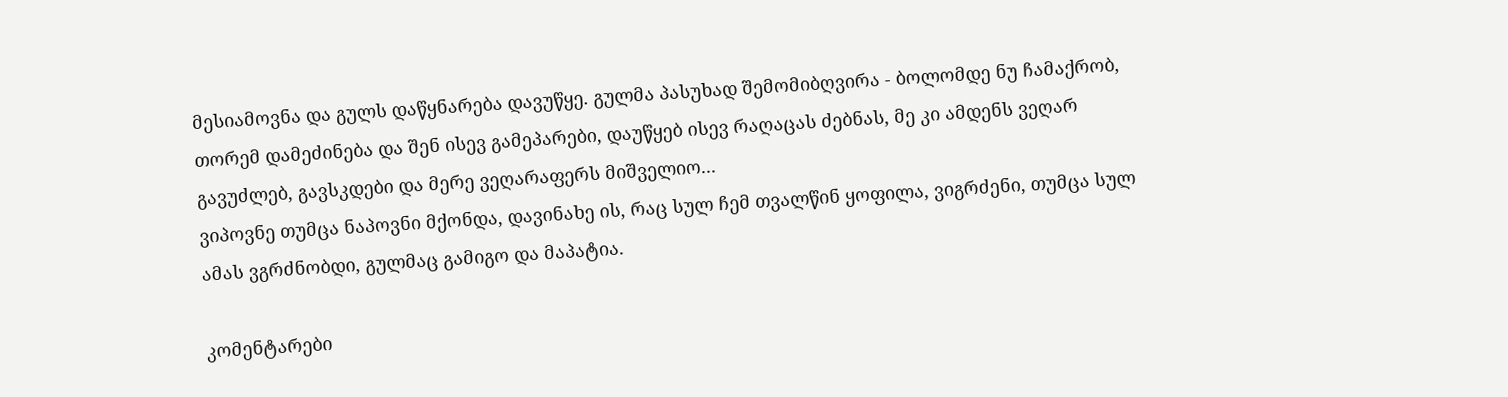მესიამოვნა და გულს დაწყნარება დავუწყე. გულმა პასუხად შემომიბღვირა - ბოლომდე ნუ ჩამაქრობ, თორემ დამეძინება და შენ ისევ გამეპარები, დაუწყებ ისევ რაღაცას ძებნას, მე კი ამდენს ვეღარ გავუძლებ, გავსკდები და მერე ვეღარაფერს მიშველიო...
ვიპოვნე თუმცა ნაპოვნი მქონდა, დავინახე ის, რაც სულ ჩემ თვალწინ ყოფილა, ვიგრძენი, თუმცა სულ ამას ვგრძნობდი, გულმაც გამიგო და მაპატია.

კომენტარები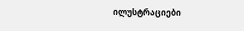ილუსტრაციები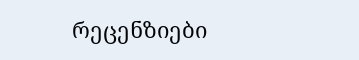რეცენზიები